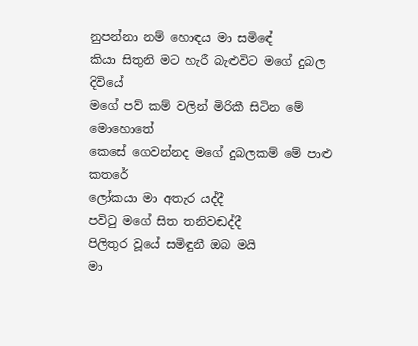නුපන්නා නම් හොඳය මා සමිඳේ
කියා සිතුනි මට හැරී බැළුවිට මගේ දුබල දිවියේ
මගේ පව් කම් වලින් මිරිකී සිටින මේ මොහොතේ
කෙසේ ගෙවන්නද මගේ දුබලකම් මේ පාළු කතරේ
ලෝකයා මා අතැර යද්දී
පවිටු මගේ සිත තනිවඬද්දී
පිලිතුර වූයේ සමිඳුනී ඔබ මයි
මා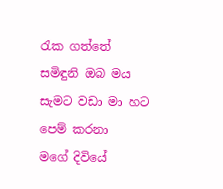රැක ගත්තේ සමිඳුනි ඔබ මය
සැමට වඩා මා හට පෙම් කරනා
මගේ දිවියේ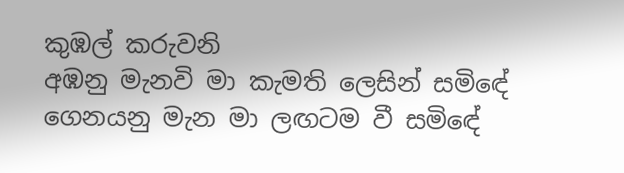කුඹල් කරුවනි
අඹනු මැනවි මා කැමති ලෙසින් සමිඳේ
ගෙනයනු මැන මා ලඟටම වී සමිඳේ